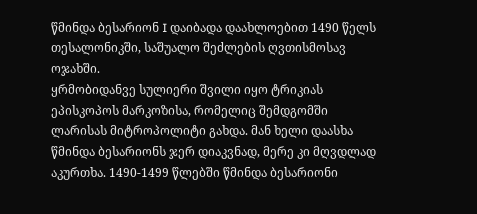წმინდა ბესარიონ I დაიბადა დაახლოებით 1490 წელს თესალონიკში, საშუალო შეძლების ღვთისმოსავ ოჯახში.
ყრმობიდანვე სულიერი შვილი იყო ტრიკიას ეპისკოპოს მარკოზისა, რომელიც შემდგომში ლარისას მიტროპოლიტი გახდა. მან ხელი დაასხა წმინდა ბესარიონს ჯერ დიაკვნად, მერე კი მღვდლად აკურთხა. 1490-1499 წლებში წმინდა ბესარიონი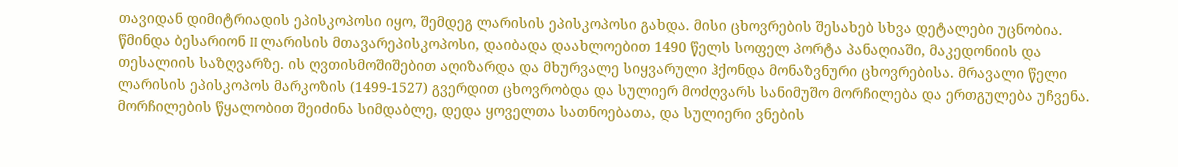თავიდან დიმიტრიადის ეპისკოპოსი იყო, შემდეგ ლარისის ეპისკოპოსი გახდა. მისი ცხოვრების შესახებ სხვა დეტალები უცნობია.
წმინდა ბესარიონ II ლარისის მთავარეპისკოპოსი, დაიბადა დაახლოებით 1490 წელს სოფელ პორტა პანაღიაში, მაკედონიის და თესალიის საზღვარზე. ის ღვთისმოშიშებით აღიზარდა და მხურვალე სიყვარული ჰქონდა მონაზვნური ცხოვრებისა. მრავალი წელი ლარისის ეპისკოპოს მარკოზის (1499-1527) გვერდით ცხოვრობდა და სულიერ მოძღვარს სანიმუშო მორჩილება და ერთგულება უჩვენა. მორჩილების წყალობით შეიძინა სიმდაბლე, დედა ყოველთა სათნოებათა, და სულიერი ვნების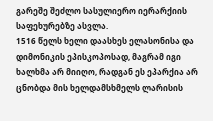გარეშე შეძლო სასულიერო იერარქიის საფეხურებზე ასვლა.
1516 წელს ხელი დაასხეს ელასონისა და დიმონიკის ეპისკოპოსად, მაგრამ იგი ხალხმა არ მიიღო, რადგან ეს ეპარქია არ ცნობდა მის ხელდამსხმელს ლარისის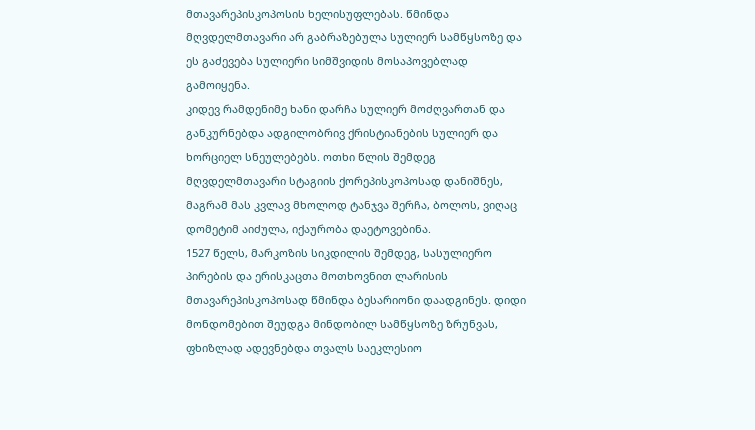მთავარეპისკოპოსის ხელისუფლებას. წმინდა მღვდელმთავარი არ გაბრაზებულა სულიერ სამწყსოზე და ეს გაძევება სულიერი სიმშვიდის მოსაპოვებლად გამოიყენა.
კიდევ რამდენიმე ხანი დარჩა სულიერ მოძღვართან და განკურნებდა ადგილობრივ ქრისტიანების სულიერ და ხორციელ სნეულებებს. ოთხი წლის შემდეგ მღვდელმთავარი სტაგიის ქორეპისკოპოსად დანიშნეს, მაგრამ მას კვლავ მხოლოდ ტანჯვა შერჩა, ბოლოს, ვიღაც დომეტიმ აიძულა, იქაურობა დაეტოვებინა.
1527 წელს, მარკოზის სიკდილის შემდეგ, სასულიერო პირების და ერისკაცთა მოთხოვნით ლარისის მთავარეპისკოპოსად წმინდა ბესარიონი დაადგინეს. დიდი მონდომებით შეუდგა მინდობილ სამწყსოზე ზრუნვას, ფხიზლად ადევნებდა თვალს საეკლესიო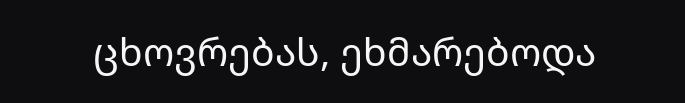ცხოვრებას, ეხმარებოდა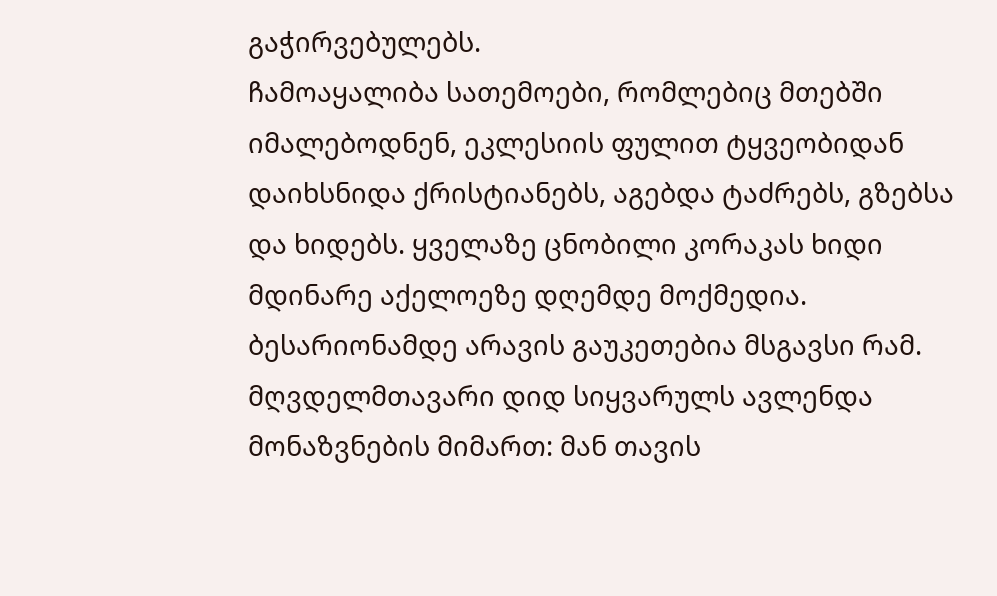გაჭირვებულებს.
ჩამოაყალიბა სათემოები, რომლებიც მთებში იმალებოდნენ, ეკლესიის ფულით ტყვეობიდან დაიხსნიდა ქრისტიანებს, აგებდა ტაძრებს, გზებსა და ხიდებს. ყველაზე ცნობილი კორაკას ხიდი მდინარე აქელოეზე დღემდე მოქმედია. ბესარიონამდე არავის გაუკეთებია მსგავსი რამ. მღვდელმთავარი დიდ სიყვარულს ავლენდა მონაზვნების მიმართ: მან თავის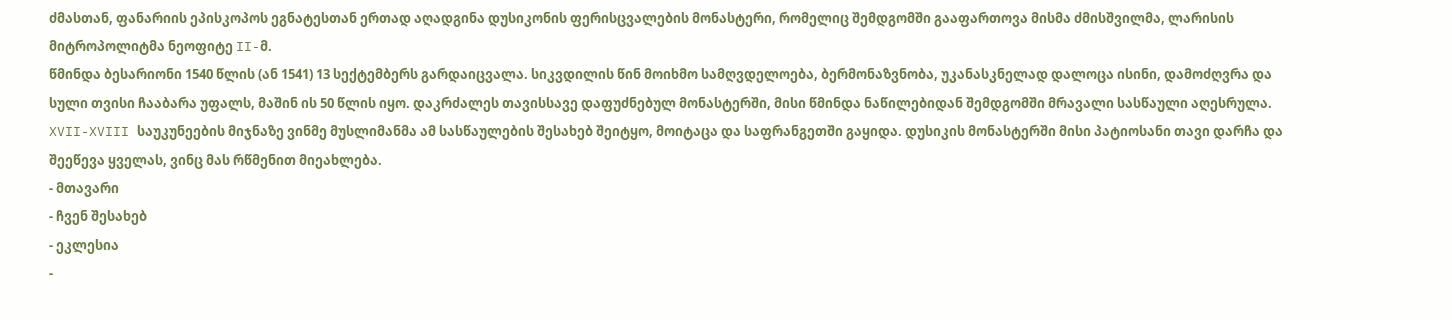ძმასთან, ფანარიის ეპისკოპოს ეგნატესთან ერთად აღადგინა დუსიკონის ფერისცვალების მონასტერი, რომელიც შემდგომში გააფართოვა მისმა ძმისშვილმა, ლარისის მიტროპოლიტმა ნეოფიტე II-მ.
წმინდა ბესარიონი 1540 წლის (ან 1541) 13 სექტემბერს გარდაიცვალა. სიკვდილის წინ მოიხმო სამღვდელოება, ბერმონაზვნობა, უკანასკნელად დალოცა ისინი, დამოძღვრა და სული თვისი ჩააბარა უფალს, მაშინ ის 50 წლის იყო. დაკრძალეს თავისსავე დაფუძნებულ მონასტერში, მისი წმინდა ნაწილებიდან შემდგომში მრავალი სასწაული აღესრულა. XVII-XVIII საუკუნეების მიჯნაზე ვინმე მუსლიმანმა ამ სასწაულების შესახებ შეიტყო, მოიტაცა და საფრანგეთში გაყიდა. დუსიკის მონასტერში მისი პატიოსანი თავი დარჩა და შეეწევა ყველას, ვინც მას რწმენით მიეახლება.
- მთავარი
- ჩვენ შესახებ
- ეკლესია
-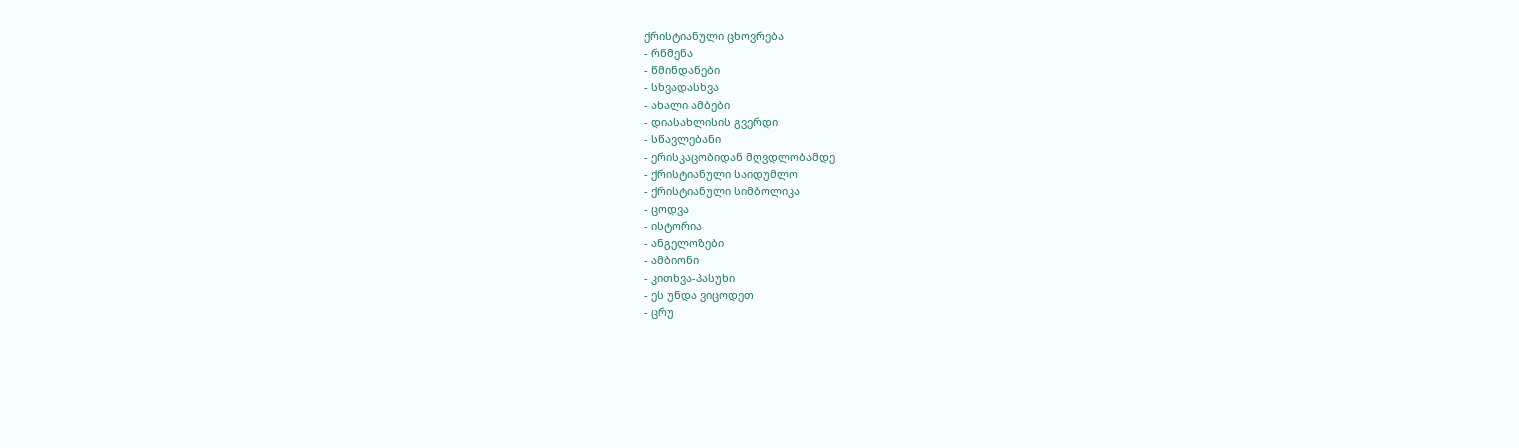ქრისტიანული ცხოვრება
- რწმენა
- წმინდანები
- სხვადასხვა
- ახალი ამბები
- დიასახლისის გვერდი
- სწავლებანი
- ერისკაცობიდან მღვდლობამდე
- ქრისტიანული საიდუმლო
- ქრისტიანული სიმბოლიკა
- ცოდვა
- ისტორია
- ანგელოზები
- ამბიონი
- კითხვა-პასუხი
- ეს უნდა ვიცოდეთ
- ცრუ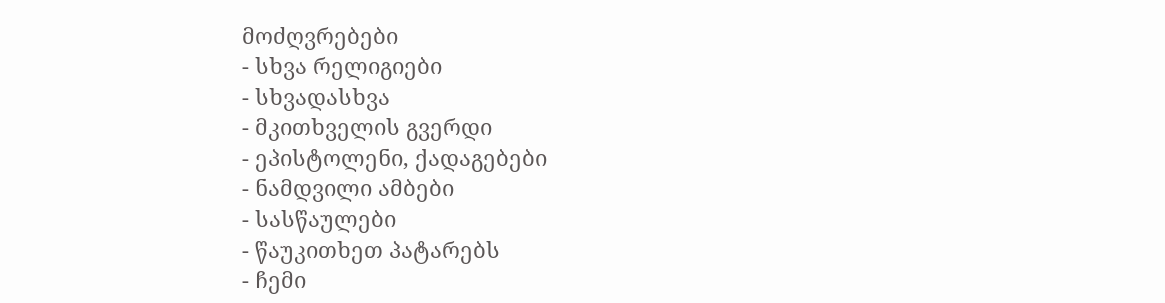მოძღვრებები
- სხვა რელიგიები
- სხვადასხვა
- მკითხველის გვერდი
- ეპისტოლენი, ქადაგებები
- ნამდვილი ამბები
- სასწაულები
- წაუკითხეთ პატარებს
- ჩემი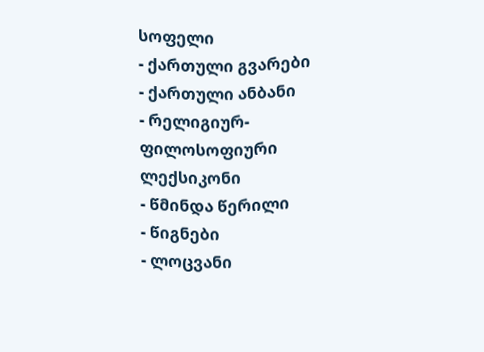სოფელი
- ქართული გვარები
- ქართული ანბანი
- რელიგიურ-ფილოსოფიური ლექსიკონი
- წმინდა წერილი
- წიგნები
- ლოცვანი